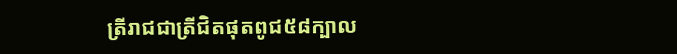ត្រីរាជជាត្រីជិតផុតពូជ៥៨ក្បាល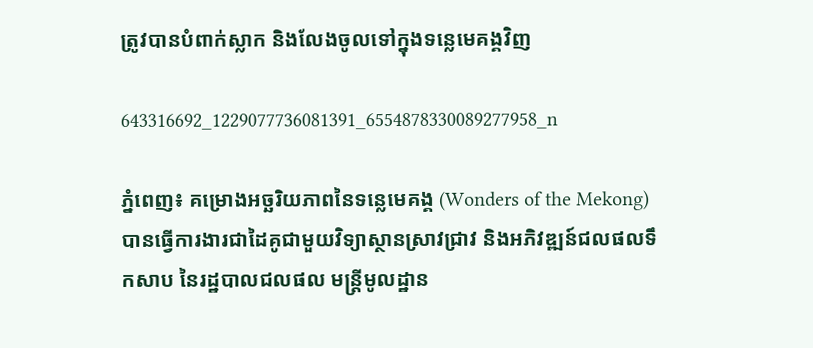ត្រូវបានបំពាក់ស្លាក និងលែងចូលទៅក្នុងទន្លេមេគង្គវិញ

643316692_1229077736081391_6554878330089277958_n

ភ្នំពេញ៖ គម្រោងអច្ឆរិយភាពនៃទន្លេមេគង្គ (Wonders of the Mekong) បានធ្វើការងារជាដៃគូជាមួយវិទ្យាស្ថានស្រាវជ្រាវ និងអភិវឌ្ឍន៍ជលផលទឹកសាប នៃរដ្ឋបាលជលផល មន្ត្រីមូលដ្ឋាន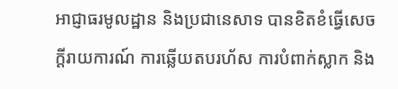អាជ្ញាធរមូលដ្ឋាន និងប្រជានេសាទ បានខិតខំធ្វើសេចក្តីរាយការណ៍ ការឆ្លើយតបរហ័ស ការបំពាក់ស្លាក និង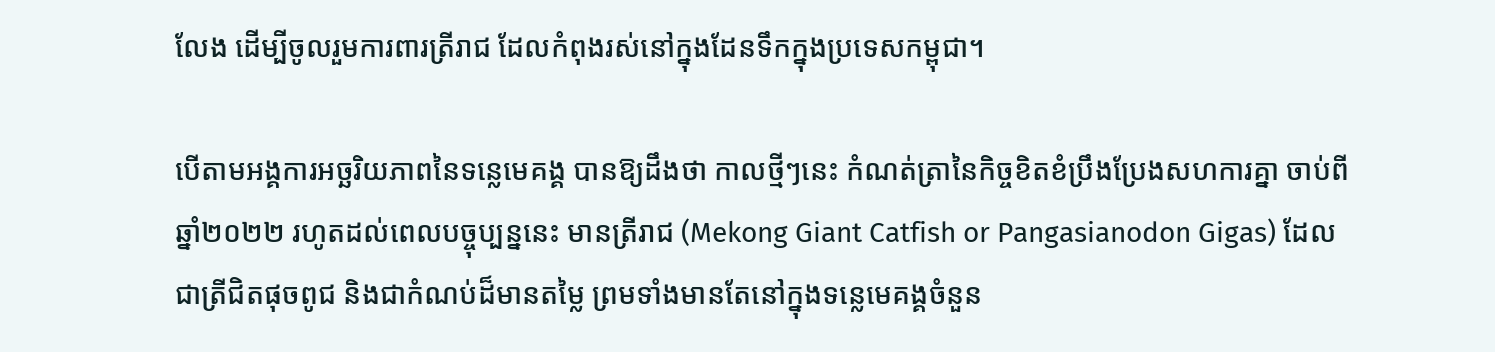លែង ដើម្បីចូលរួមការពារត្រីរាជ ដែលកំពុងរស់នៅក្នុងដែនទឹកក្នុងប្រទេសកម្ពុជា។

បើតាមអង្គការអច្ឆរិយភាពនៃទន្លេមេគង្គ បានឱ្យដឹងថា កាលថ្មីៗនេះ កំណត់ត្រានៃកិច្ចខិតខំប្រឹងប្រែងសហការគ្នា ចាប់ពីឆ្នាំ២០២២ រហូតដល់ពេលបច្ចុប្បន្ននេះ មានត្រីរាជ (Mekong Giant Catfish or Pangasianodon Gigas) ដែលជាត្រីជិតផុចពូជ និងជាកំណប់ដ៏មានតម្លៃ ព្រមទាំងមានតែនៅក្នុងទន្លេមេគង្គចំនួន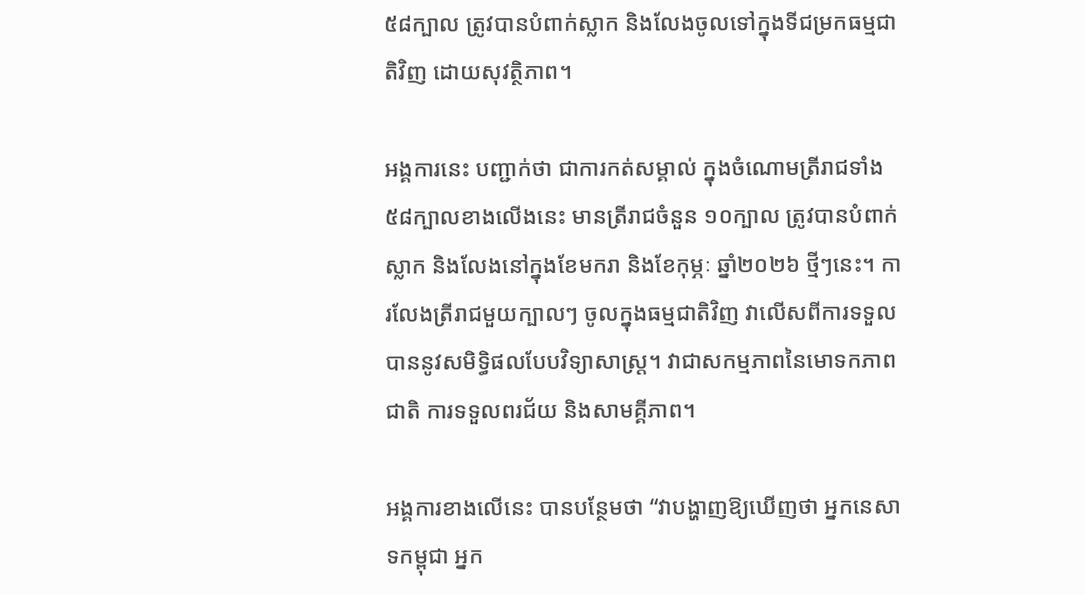៥៨ក្បាល ត្រូវបានបំពាក់ស្លាក និងលែងចូលទៅក្នុងទីជម្រកធម្មជាតិវិញ ដោយសុវត្ថិភាព។

អង្គការនេះ បញ្ជាក់ថា ជាការកត់សម្គាល់ ក្នុងចំណោមត្រីរាជទាំង៥៨ក្បាលខាងលើងនេះ មានត្រីរាជចំនួន ១០ក្បាល ត្រូវបានបំពាក់ស្លាក និងលែងនៅក្នុងខែមករា និងខែកុម្ភៈ ឆ្នាំ២០២៦ ថ្មីៗនេះ។ ការលែងត្រីរាជមួយក្បាលៗ ចូលក្នុងធម្មជាតិវិញ វាលើសពីការទទួលបាននូវសមិទ្ធិផលបែបវិទ្យាសាស្ត្រ។ វាជាសកម្មភាពនៃមោទកភាពជាតិ ការទទួលពរជ័យ និងសាមគ្គីភាព។

អង្គការខាងលើនេះ បានបន្ថែមថា “វាបង្ហាញឱ្យឃើញថា អ្នកនេសាទកម្ពុជា អ្នក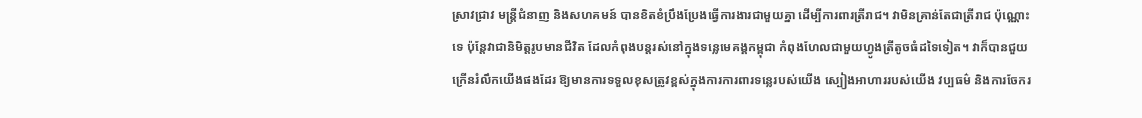ស្រាវជ្រាវ មន្ត្រីជំនាញ និងសហគមន៍ បានខិតខំប្រឹងប្រែងធ្វើការងារជាមួយគ្នា ដើម្បីការពារត្រីរាជ។ វាមិនគ្រាន់តែជាត្រីរាជ ប៉ុណ្ណោះទេ ប៉ុន្តែវាជានិមិត្តរូបមានជីវិត ដែលកំពុងបន្តរស់នៅក្នុងទន្លេមេគង្គកម្ពុជា កំពុងហែលជាមួយហ្វូងត្រីតូចធំដទៃទៀត។ វាក៏បានជួយក្រើនរំលឹកយើងផងដែរ ឱ្យមានការទទួលខុសត្រូវខ្ពស់ក្នុងការការពារទន្លេរបស់យើង ស្បៀងអាហាររបស់យើង វប្បធម៌ និងការចែករ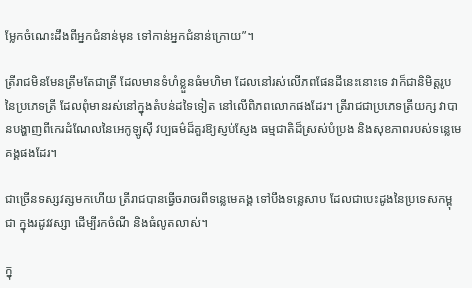ម្លែកចំណេះដឹងពីអ្នកជំនាន់មុន ទៅកាន់អ្នកជំនាន់ក្រោយ”។

ត្រីរាជមិនមែនត្រឹមតែជាត្រី ដែលមានទំហំខ្លួនធំមហិមា ដែលនៅរស់លើភពផែនដីនេះនោះទេ វាក៏ជានិមិត្តរូបនៃប្រភេទត្រី ដែលពុំមានរស់នៅក្នុងតំបន់ដទៃទៀត នៅលើពិភពលោកផងដែរ។ ត្រីរាជជាប្រភេទត្រីយក្ស វាបានបង្ហាញពីកេរដំណែលនៃអេកូឡូស៊ី វប្បធម៌ដ៏គួរឱ្យស្ញប់ស្ញែង ធម្មជាតិដ៏ស្រស់បំប្រង និងសុខភាពរបស់ទន្លេមេគង្គផងដែរ។

ជាច្រើនទស្សវត្សមកហើយ ត្រីរាជបានធ្វើចរាចរពីទន្លេមេគង្គ ទៅបឹងទន្លេសាប ដែលជាបេះដូងនៃប្រទេសកម្ពុជា ក្នុងរដូវវស្សា ដើម្បីរកចំណី និងធំលូតលាស់។

ក្នុ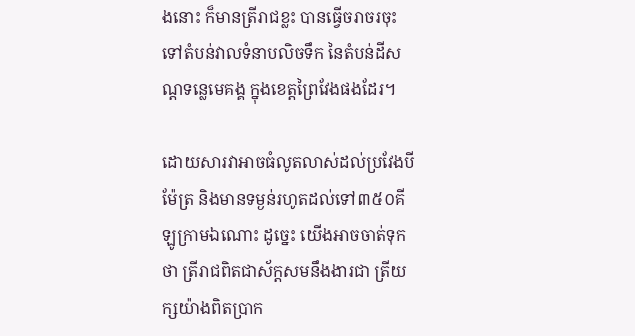ងនោះ ក៏មានត្រីរាជខ្លះ បានធ្វើចរាចរចុះទៅតំបន់វាលទំនាបលិចទឹក នៃតំបន់ដីសណ្តទន្លេមេគង្គ ក្នុងខេត្តព្រៃវែងផងដែរ។

ដោយសារវាអាចធំលូតលាស់ដល់ប្រវែងបីម៉ែត្រ និងមានទម្ងន់រហូតដល់ទៅ៣៥០គីឡូក្រាមឯណោះ ដូច្នេះ យើងអាចចាត់ទុកថា ត្រីរាជពិតជាស័ក្តសមនឹងងារជា ត្រីយក្សយ៉ាងពិតប្រាក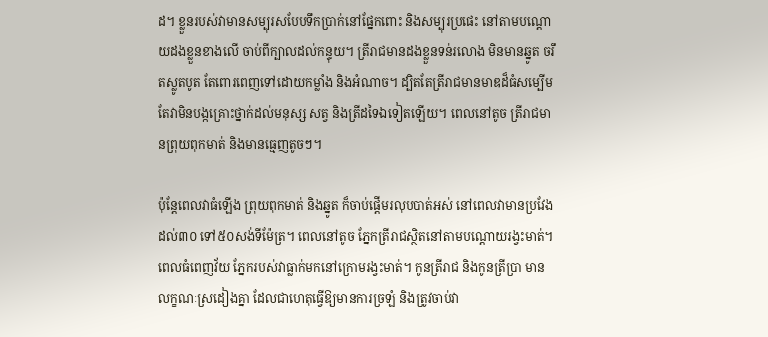ដ។ ខ្លួនរបស់វាមានសម្បុរសបែបទឹកប្រាក់នៅផ្នែកពោះ និងសម្បុរប្រផេះ នៅតាមបណ្តោយដងខ្លួនខាងលើ ចាប់ពីក្បាលដល់កន្ទុយ។ ត្រីរាជមានដងខ្លួនទន់រលោង មិនមានឆ្នូត ចរឹតស្លូតបូត តែពោរពេញទៅដោយកម្លាំង និងអំណាច។ ដ្បិតតែត្រីរាជមានមាឌដ៏ធំសម្បើម តែវាមិនបង្កគ្រោះថ្នាក់ដល់មនុស្ស សត្វ និងត្រីដទៃឯទៀតឡើយ។ ពេលនៅតូច ត្រីរាជមានព្រុយពុកមាត់ និងមានធ្មេញតូចៗ។

ប៉ុន្តែពេលវាធំឡើង ព្រុយពុកមាត់ និងឆ្នូត ក៏ចាប់ផ្តើមរលុបបាត់អស់ នៅពេលវាមានប្រវែងដល់៣០ ទៅ៥០សង់ទីម៉ែត្រ។ ពេលនៅតូច ភ្នែកត្រីរាជស្ថិតនៅតាមបណ្តោយរង្វះមាត់។ ពេលធំពេញវ័យ ភ្នែករបស់វាធ្លាក់មកនៅក្រោមរង្វះមាត់។ កូនត្រីរាជ និងកូនត្រីប្រា មានលក្ខណៈស្រដៀងគ្នា ដែលជាហេតុធ្វើឱ្យមានការច្រឡំ និងត្រូវចាប់វា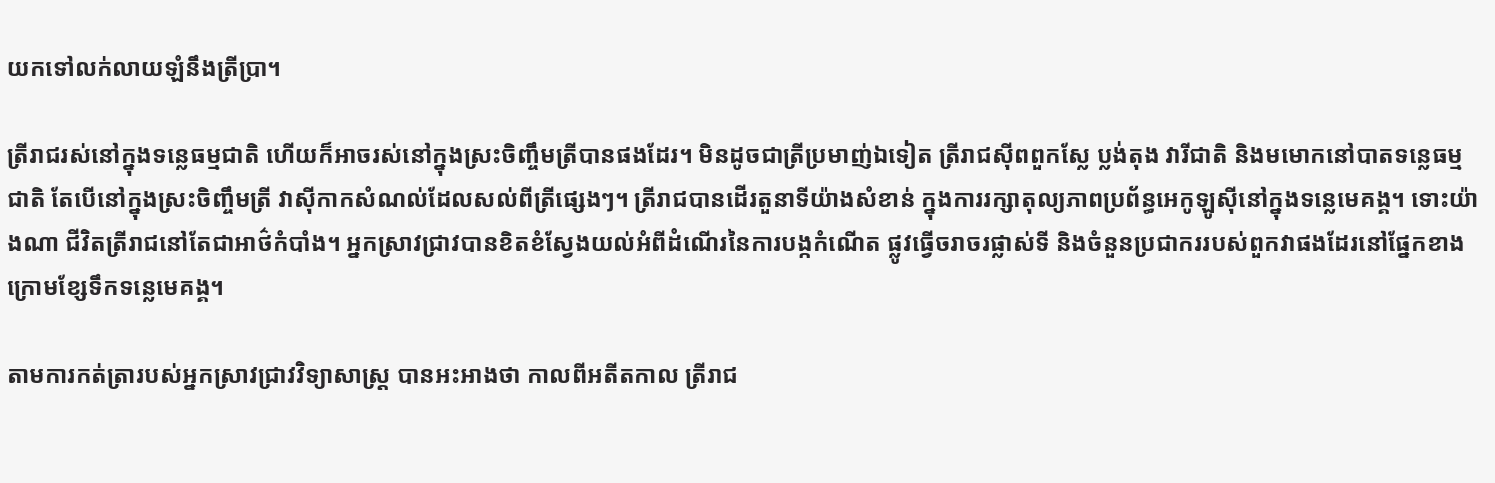យកទៅលក់លាយឡំនឹងត្រីប្រា។

ត្រីរាជរស់នៅក្នុងទន្លេធម្មជាតិ ហើយក៏អាចរស់នៅក្នុងស្រះចិញ្ចឹមត្រីបានផងដែរ។ មិនដូចជាត្រីប្រមាញ់ឯទៀត ត្រីរាជស៊ីពពួកស្លែ ប្លង់តុង វារីជាតិ និងមមោកនៅបាតទន្លេធម្មជាតិ តែបើនៅក្នុងស្រះចិញ្ចឹមត្រី វាស៊ីកាកសំណល់ដែលសល់ពីត្រីផ្សេងៗ។ ត្រីរាជបានដើរតួនាទីយ៉ាងសំខាន់ ក្នុងការរក្សាតុល្យភាពប្រព័ន្ធអេកូឡូស៊ីនៅក្នុងទន្លេមេគង្គ។ ទោះយ៉ាងណា ជីវិតត្រីរាជនៅតែជាអាថ៌កំបាំង។ អ្នកស្រាវជ្រាវបានខិតខំស្វែងយល់អំពីដំណើរនៃការបង្កកំណើត ផ្លូវធ្វើចរាចរផ្លាស់ទី និងចំនួនប្រជាកររបស់ពួកវាផងដែរនៅផ្នែកខាងក្រោមខ្សែទឹកទន្លេមេគង្គ។

តាមការកត់ត្រារបស់អ្នកស្រាវជ្រាវវិទ្យាសាស្ត្រ បានអះអាងថា កាលពីអតីតកាល ត្រីរាជ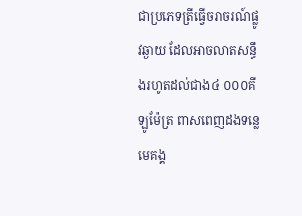ជាប្រភេទត្រីធ្វើចរាចរណ៍ផ្លូវឆ្ងាយ ដែលអាចលាតសន្ធឹងរហូតដល់ជាង៤ ០០០គីឡូម៉ែត្រ ពាសពេញដងទន្លេមេគង្គ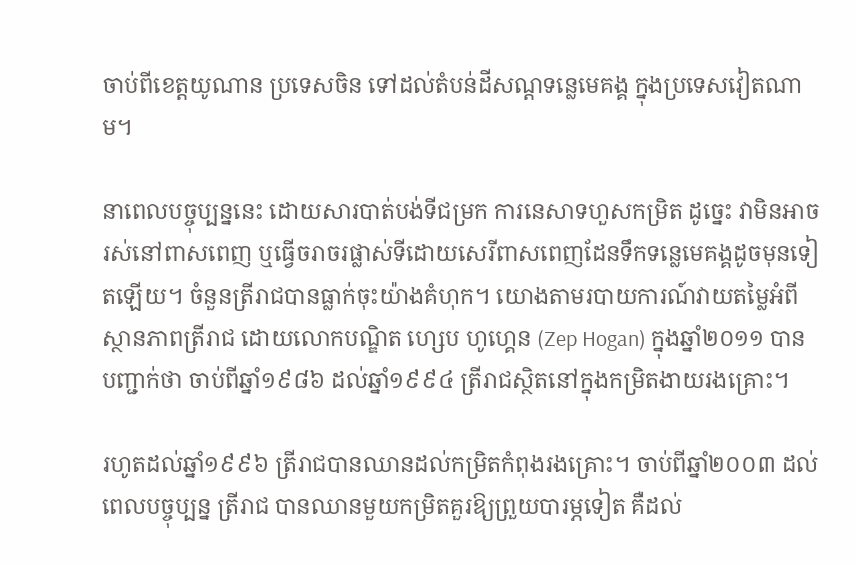ចាប់ពីខេត្តយូណាន ប្រទេសចិន ទៅដល់តំបន់ដីសណ្តទន្លេមេគង្គ ក្នុងប្រទេសវៀតណាម។

នាពេលបច្ចុប្បន្ននេះ ដោយសារបាត់បង់ទីជម្រក ការនេសាទហួសកម្រិត ដូច្នេះ វាមិនអាចរស់នៅពាសពេញ ឬធ្វើចរាចរផ្លាស់ទីដោយសេរីពាសពេញដែនទឹកទន្លេមេគង្គដូចមុនទៀតឡើយ។ ចំនួនត្រីរាជបានធ្លាក់ចុះយ៉ាងគំហុក។ យោងតាមរបាយការណ៍វាយតម្លៃអំពីស្ថានភាពត្រីរាជ ដោយលោកបណ្ឌិត ហ្សេប ហូហ្គេន (Zep Hogan) ក្នុងឆ្នាំ២០១១ បានបញ្ជាក់ថា ចាប់ពីឆ្នាំ១៩៨៦ ដល់ឆ្នាំ១៩៩៤ ត្រីរាជស្ថិតនៅក្នុងកម្រិតងាយរងគ្រោះ។

រហូតដល់ឆ្នាំ១៩៩៦ ត្រីរាជបានឈានដល់កម្រិតកំពុងរងគ្រោះ។ ចាប់ពីឆ្នាំ២០០៣ ដល់ពេលបច្ចុប្បន្ន ត្រីរាជ បានឈានមួយកម្រិតគួរឱ្យព្រួយបារម្ភទៀត គឺដល់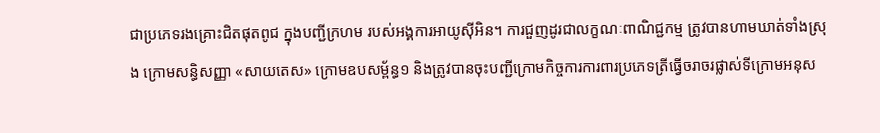ជាប្រភេទរងគ្រោះជិតផុតពូជ ក្នុងបញ្ជីក្រហម របស់អង្គការអាយូស៊ីអិន។ ការជួញដូរជាលក្ខណៈពាណិជ្ជកម្ម ត្រូវបានហាមឃាត់ទាំងស្រុង ក្រោមសន្ធិសញ្ញា «សាយតេស» ក្រោមឧបសម្ព័ន្ធ១ និងត្រូវបានចុះបញ្ជីក្រោមកិច្ចការការពារប្រភេទត្រីធ្វើចរាចរផ្លាស់ទីក្រោមអនុស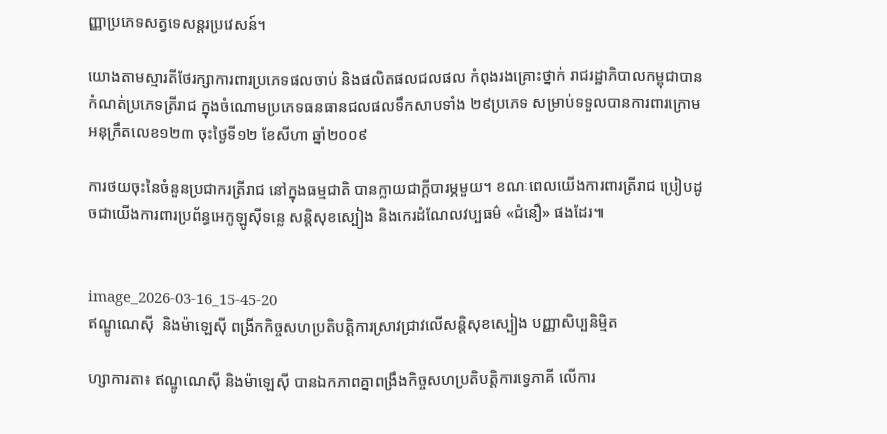ញ្ញាប្រភេទសត្វទេសន្តរប្រវេសន៍។

យោងតាមស្មារតីថែរក្សាការពារប្រភេទផលចាប់ និងផលិតផលជលផល កំពុងរងគ្រោះថ្នាក់ រាជរដ្ឋាភិបាលកម្ពុជាបានកំណត់ប្រភេទត្រីរាជ ក្នុងចំណោមប្រភេទធនធានជលផលទឹកសាបទាំង ២៩ប្រភេទ សម្រាប់ទទួលបានការពារក្រោមអនុក្រឹតលេខ១២៣ ចុះថ្ងៃទី១២ ខែសីហា ឆ្នាំ២០០៩

ការថយចុះនៃចំនួនប្រជាករត្រីរាជ នៅក្នុងធម្មជាតិ បានក្លាយជាក្តីបារម្ភមួយ។ ខណៈពេលយើងការពារត្រីរាជ ប្រៀបដូចជាយើងការពារប្រព័ន្ធអេកូឡូស៊ីទន្លេ សន្តិសុខស្បៀង និងកេរដំណែលវប្បធម៌ «ជំនឿ» ផងដែរ៕


image_2026-03-16_15-45-20
ឥណ្ឌូណេស៊ី  និងម៉ាឡេស៊ី ពង្រីកកិច្ចសហប្រតិបត្តិការស្រាវជ្រាវលើសន្តិសុខស្បៀង បញ្ញាសិប្បនិម្មិត

ហ្សាការតា៖ ឥណ្ឌូណេស៊ី និងម៉ាឡេស៊ី បានឯកភាពគ្នាពង្រឹងកិច្ចសហប្រតិបត្តិការទ្វេភាគី លើការ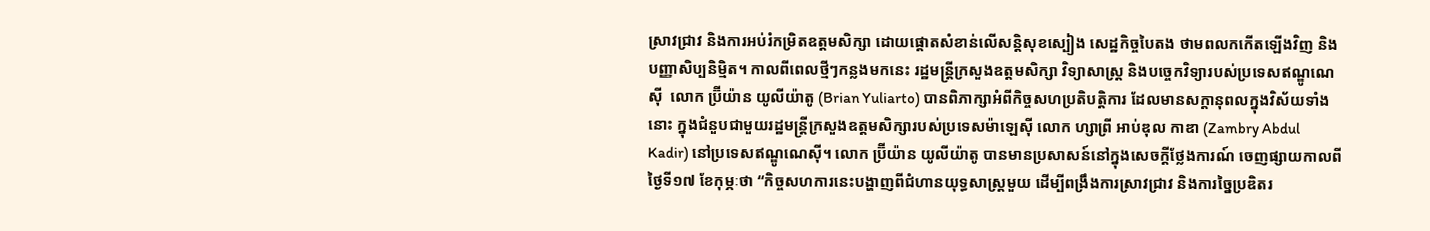ស្រាវជ្រាវ និងការអប់រំកម្រិតឧត្តមសិក្សា ដោយផ្តោតសំខាន់លើសន្តិសុខស្បៀង សេដ្ឋកិច្ចបៃតង ថាមពលកកើតឡើងវិញ និងបញ្ញាសិប្បនិម្មិត។ កាលពីពេលថ្មីៗកន្លងមកនេះ រដ្ឋមន្ត្រីក្រសួងឧត្តមសិក្សា វិទ្យាសាស្ត្រ និងបច្ចេកវិទ្យារបស់ប្រទេសឥណ្ឌូណេស៊ី  លោក ប្រ៊ីយ៉ាន យូលីយ៉ាតូ (Brian Yuliarto) បានពិភាក្សាអំពីកិច្ចសហប្រតិបត្តិការ ដែលមានសក្តានុពលក្នុងវិស័យទាំងនោះ ក្នុងជំនួបជាមួយរដ្ឋមន្ត្រីក្រសួងឧត្តមសិក្សារបស់ប្រទេសម៉ាឡេស៊ី លោក ហ្សាព្រី អាប់ឌុល កាឌា (Zambry Abdul Kadir) នៅប្រទេសឥណ្ឌូណេស៊ី។ លោក ប្រ៊ីយ៉ាន យូលីយ៉ាតូ បានមានប្រសាសន៍នៅក្នុងសេចក្តីថ្លែងការណ៍ ចេញផ្សាយកាលពីថ្ងៃទី១៧ ខែកុម្ភៈថា “កិច្ចសហការនេះបង្ហាញពីជំហានយុទ្ធសាស្ត្រមួយ ដើម្បីពង្រឹងការស្រាវជ្រាវ និងការច្នៃប្រឌិតរ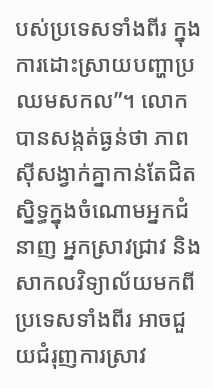បស់ប្រទេសទាំងពីរ ក្នុងការដោះស្រាយបញ្ហាប្រឈមសកល”។ លោកបានសង្កត់ធ្ងន់ថា ភាពស៊ីសង្វាក់គ្នាកាន់តែជិតស្និទ្ធក្នុងចំណោមអ្នកជំនាញ អ្នកស្រាវជ្រាវ និងសាកលវិទ្យាល័យមកពីប្រទេសទាំងពីរ អាចជួយជំរុញការស្រាវ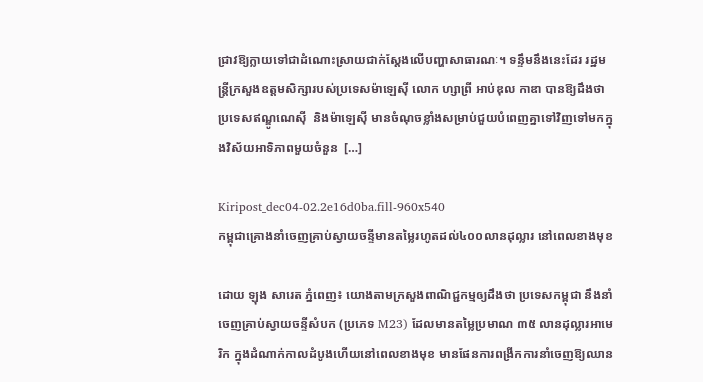ជ្រាវឱ្យក្លាយទៅជាដំណោះស្រាយជាក់ស្តែងលើបញ្ហាសាធារណៈ។ ទន្ទឹមនឹងនេះដែរ រដ្ឋមន្ត្រីក្រសួងឧត្តមសិក្សារបស់ប្រទេសម៉ាឡេស៊ី លោក ហ្សាព្រី អាប់ឌុល កាឌា បានឱ្យដឹងថា ប្រទេសឥណ្ឌូណេស៊ី  និងម៉ាឡេស៊ី មានចំណុចខ្លាំងសម្រាប់ជួយបំពេញគ្នាទៅវិញទៅមកក្នុងវិស័យអាទិភាពមួយចំនួន  […]

Kiripost_dec04-02.2e16d0ba.fill-960x540
កម្ពុជាគ្រោងនាំចេញគ្រាប់ស្វាយចន្ទីមានតម្លៃរហូតដល់៤០០លានដុល្លារ នៅពេលខាងមុខ

ដោយ ឡុង សារេត ភ្នំពេញ៖ យោងតាមក្រសួងពាណិជ្ជកម្មឲ្យដឹងថា ប្រទេសកម្ពុជា នឹងនាំចេញគ្រាប់ស្វាយចន្ទីសំបក (ប្រភេទ M23) ដែលមានតម្លៃប្រមាណ ៣៥ លានដុល្លារអាមេរិក ក្នុងដំណាក់កាលដំបូងហើយនៅពេលខាងមុខ មានផែនការពង្រីកការនាំចេញឱ្យឈាន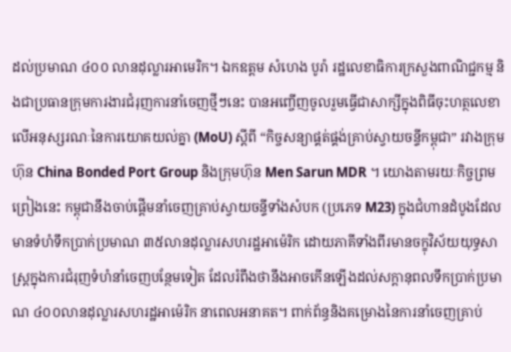ដល់ប្រមាណ ៤០០ លានដុល្លារអាមេរិក។ ឯកឧត្តម សំហេង បូរ៉ា រដ្ឋលេខាធិការក្រសួងពាណិជ្ជកម្ម និងជាប្រធានក្រុមការងារជំរុញការនាំចេញថ្មីៗនេះ បានអញ្ចើញចូលរួមធ្វើជាសាក្សីក្នុងពិធីចុះហត្ថលេខាលើអនុស្សរណៈនៃការយោគយល់គ្នា (MoU) ស្តីពី “កិច្ចសន្យាផ្គត់ផ្គង់គ្រាប់ស្វាយចន្ទីកម្ពុជា” រវាងក្រុមហ៊ុន China Bonded Port Group និងក្រុមហ៊ុន Men Sarun MDR ។ យោងតាមរយៈកិច្ចព្រមព្រៀងនេះ កម្ពុជានឹងចាប់ផ្តើមនាំចេញគ្រាប់ស្វាយចន្ទីទាំងសំបក (ប្រភេទ M23) ក្នុងជំហានដំបូងដែលមានទំហំទឹកប្រាក់ប្រមាណ ៣៥លានដុល្លារសហរដ្ឋអាម៉េរិក ដោយភាគីទាំងពីរមានចក្ខុវិស័យយុទ្ធសាស្ត្រក្នុងការជំរុញទំហំនាំចេញបន្ថែមទៀត ដែលរំពឹងថានឹងអាចកើនឡើងដល់សក្តានុពលទឹកប្រាក់ប្រមាណ ៤០០លានដុល្លារសហរដ្ឋអាម៉េរិក នាពេលអនាគត។ ពាក់ព័ន្ធនិងគម្រោងនៃការនាំចេញគ្រាប់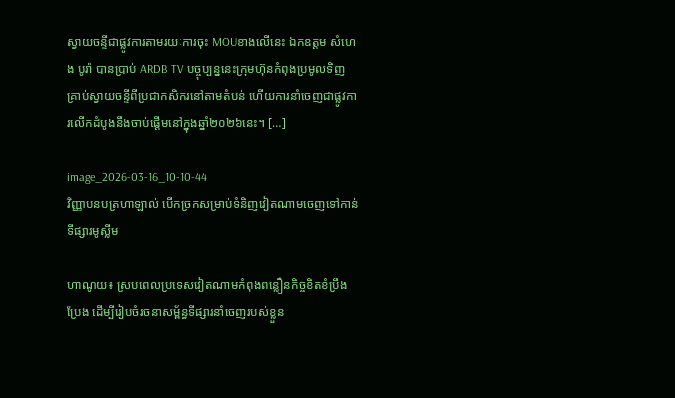ស្វាយចន្ទីជាផ្លូវការតាមរយៈការចុះ MOUខាងលើនេះ ឯកឧត្តម សំហេង បូរ៉ា បានប្រាប់ ARDB TV បច្ចុប្បន្ននេះក្រុមហ៊ុនកំពុងប្រមូលទិញគ្រាប់ស្វាយចន្ទីពីប្រជាកសិករនៅតាមតំបន់ ហើយការនាំចេញជាផ្លូវការលើកដំបូងនឹងចាប់ផ្តើមនៅក្នុងឆ្នាំ២០២៦នេះ។ […]

image_2026-03-16_10-10-44
វិញ្ញាបនបត្រហាឡាល់ បើកច្រកសម្រាប់ទំនិញវៀតណាមចេញទៅកាន់ទីផ្សារមូស្លីម

ហាណូយ៖ ស្របពេលប្រទេសវៀតណាមកំពុងពន្លឿនកិច្ចខិតខំប្រឹងប្រែង ដើម្បីរៀបចំរចនាសម្ព័ន្ធទីផ្សារនាំចេញរបស់ខ្លួន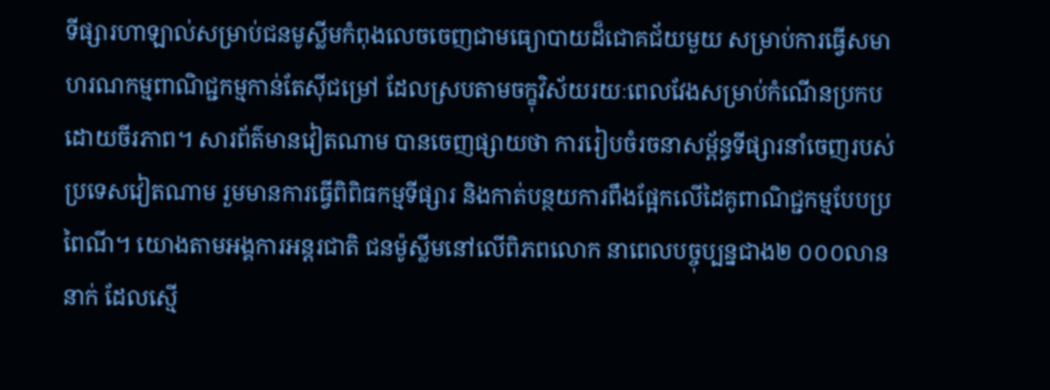ទីផ្សារហាឡាល់សម្រាប់ជនមូស្លីមកំពុងលេចចេញជាមធ្យោបាយដ៏ជោគជ័យមួយ សម្រាប់ការធ្វើសមាហរណកម្មពាណិជ្ជកម្មកាន់តែស៊ីជម្រៅ ដែលស្របតាមចក្ខុវិស័យរយៈពេលវែងសម្រាប់កំណើនប្រកបដោយចីរភាព។ សារព័ត៌មានវៀតណាម បានចេញផ្សាយថា ការរៀបចំរចនាសម្ព័ន្ធទីផ្សារនាំចេញរបស់ប្រទេសវៀតណាម រួមមានការធ្វើពិពិធកម្មទីផ្សារ និងកាត់បន្ថយការពឹងផ្អែកលើដៃគូពាណិជ្ជកម្មបែបប្រពៃណី។ យោងតាមអង្គការអន្តរជាតិ ជនម៉ូស្លីមនៅលើពិភពលោក នាពេលបច្ចុប្បន្នជាង២ ០០០លាននាក់ ដែលស្មើ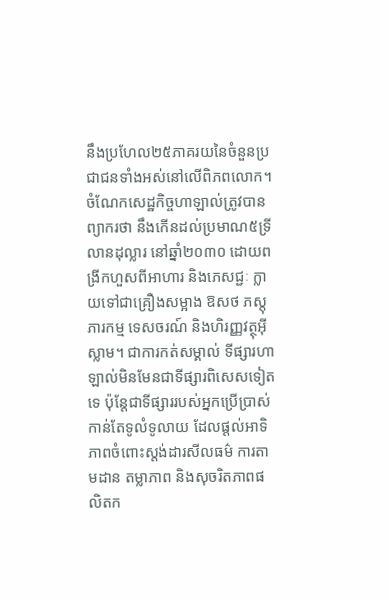នឹងប្រហែល២៥ភាគរយនៃចំនួនប្រជាជនទាំងអស់នៅលើពិភពលោក។ ចំណែកសេដ្ឋកិច្ចហាឡាល់ត្រូវបានព្យាករថា នឹងកើនដល់ប្រមាណ៥ទ្រីលានដុល្លារ នៅឆ្នាំ២០៣០ ដោយពង្រីកហួសពីអាហារ និងភេសជ្ជៈ ក្លាយទៅជាគ្រឿងសម្អាង ឱសថ ភស្តុភារកម្ម ទេសចរណ៍ និងហិរញ្ញវត្ថុអ៊ីស្លាម។ ជាការកត់សម្គាល់ ទីផ្សារហាឡាល់មិនមែនជាទីផ្សារពិសេសទៀតទេ ប៉ុន្តែជាទីផ្សាររបស់អ្នកប្រើប្រាស់កាន់តែទូលំទូលាយ ដែលផ្ដល់អាទិភាពចំពោះស្តង់ដារសីលធម៌ ការតាមដាន តម្លាភាព និងសុចរិតភាពផលិតក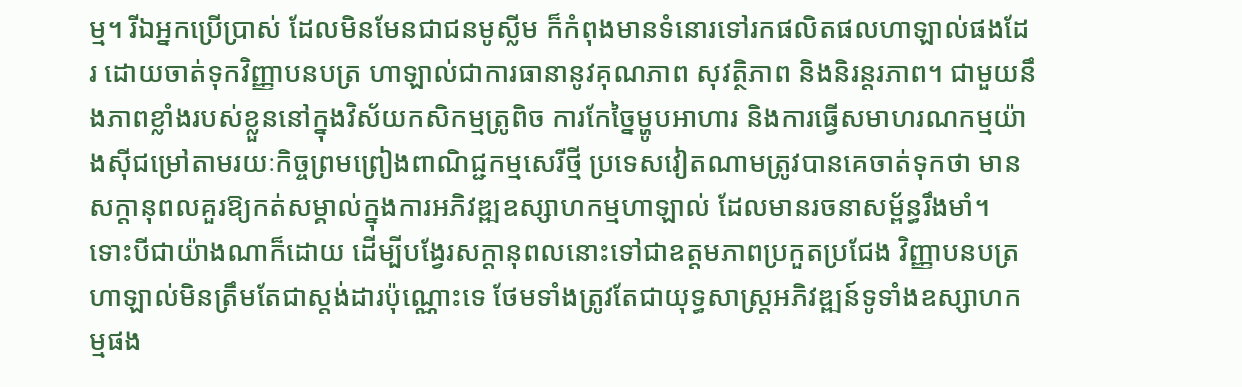ម្ម។ រីឯអ្នកប្រើប្រាស់ ដែលមិនមែនជាជនមូស្លីម ក៏កំពុងមានទំនោរទៅរកផលិតផលហាឡាល់ផងដែរ ដោយចាត់ទុកវិញ្ញាបនបត្រ ហាឡាល់ជាការធានានូវគុណភាព សុវត្ថិភាព និងនិរន្តរភាព។ ជាមួយនឹងភាពខ្លាំងរបស់ខ្លួននៅក្នុងវិស័យកសិកម្មត្រូពិច ការកែច្នៃម្ហូបអាហារ និងការធ្វើសមាហរណកម្មយ៉ាងស៊ីជម្រៅតាមរយៈកិច្ចព្រមព្រៀងពាណិជ្ជកម្មសេរីថ្មី ប្រទេសវៀតណាមត្រូវបានគេចាត់ទុកថា មានសក្តានុពលគួរឱ្យកត់សម្គាល់ក្នុងការអភិវឌ្ឍឧស្សាហកម្មហាឡាល់ ដែលមានរចនាសម្ព័ន្ធរឹងមាំ។ ទោះបីជាយ៉ាងណាក៏ដោយ ដើម្បីបង្វែរសក្តានុពលនោះទៅជាឧត្តមភាពប្រកួតប្រជែង វិញ្ញាបនបត្រហាឡាល់មិនត្រឹមតែជាស្តង់ដារប៉ុណ្ណោះទេ ថែមទាំងត្រូវតែជាយុទ្ធសាស្ត្រអភិវឌ្ឍន៍ទូទាំងឧស្សាហកម្មផង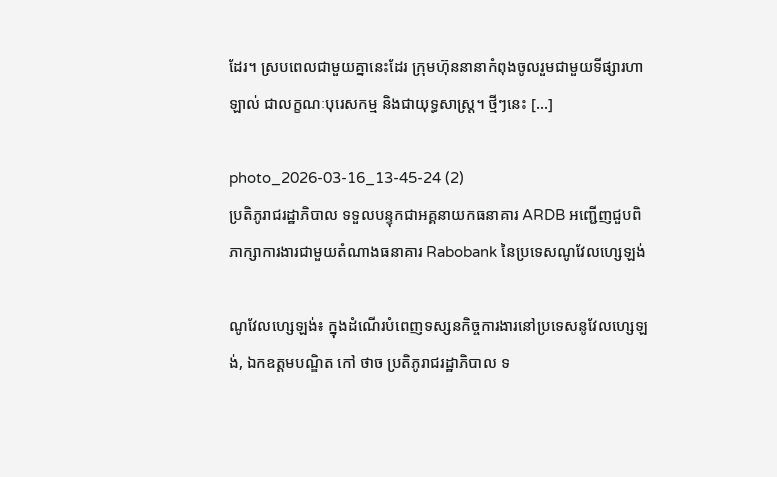ដែរ។ ស្របពេលជាមួយគ្នានេះដែរ ក្រុមហ៊ុននានាកំពុងចូលរួមជាមួយទីផ្សារហាឡាល់ ជាលក្ខណៈបុរេសកម្ម និងជាយុទ្ធសាស្ត្រ។ ថ្មីៗនេះ […]

photo_2026-03-16_13-45-24 (2)
ប្រតិភូរាជរដ្ឋាភិបាល ទទួលបន្ទុកជាអគ្គនាយកធនាគារ ARDB អញ្ជើញជួបពិភាក្សាការងារជាមួយតំណាងធនាគារ Rabobank នៃប្រទេសណូវែលហ្សេឡង់

ណូវែលហ្សេឡង់៖ ក្នុងដំណើរបំពេញទស្សនកិច្ចការងារនៅប្រទេសនូវែលហ្សេឡង់, ឯកឧត្តមបណ្ឌិត កៅ ថាច ប្រតិភូរាជរដ្ឋាភិបាល ទ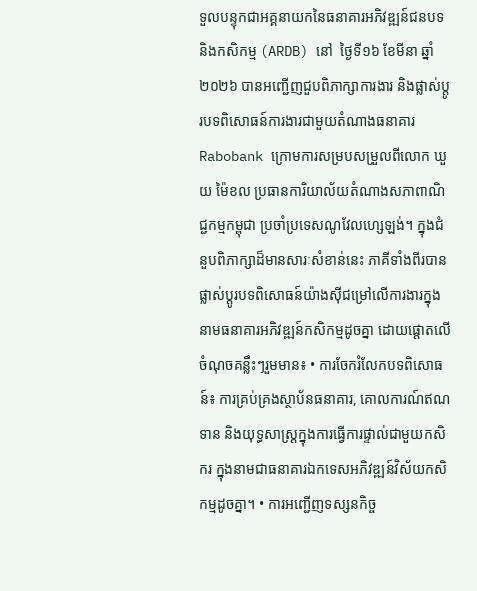ទួលបន្ទុកជាអគ្គនាយកនៃធនាគារអភិវឌ្ឍន៍ជនបទ និងកសិកម្ម (ARDB) នៅ  ថ្ងៃទី១៦ ខែមីនា ឆ្នាំ២០២៦ បានអញ្ជើញជួបពិភាក្សាការងារ និងផ្លាស់ប្តូរបទពិសោធន៍ការងារជាមួយតំណាងធនាគារ Rabobank ក្រោមការសម្របសម្រួលពីលោក ឃួយ ម៉ៃខល ប្រធានការិយាល័យតំណាងសភាពាណិជ្ជកម្មកម្ពុជា ប្រចាំប្រទេសណូវែលហ្សេឡង់។ ក្នុងជំនួបពិភាក្សាដ៏មានសារៈសំខាន់នេះ ភាគីទាំងពីរបានផ្លាស់ប្តូរបទពិសោធន៍យ៉ាងស៊ីជម្រៅលើការងារក្នុងនាមធនាគារអភិវឌ្ឍន៍កសិកម្មដូចគ្នា ដោយផ្តោតលើចំណុចគន្លឹះៗរួមមាន៖ • ការចែករំលែកបទពិសោធន៍៖ ការគ្រប់គ្រងស្ថាប័នធនាគារ, គោលការណ៍ឥណទាន និងយុទ្ធសាស្ត្រក្នុងការធ្វើការផ្ទាល់ជាមួយកសិករ ក្នុងនាមជាធនាគារឯកទេសអភិវឌ្ឍន៍វិស័យកសិកម្មដូចគ្នា។ • ការអញ្ជើញទស្សនកិច្ច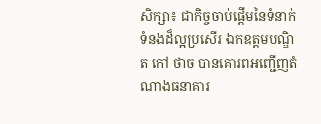សិក្សា៖ ជាកិច្ចចាប់ផ្តើមនៃទំនាក់ទំនងដ៏ល្អប្រសើរ ឯកឧត្តមបណ្ឌិត កៅ ថាច បានគោរពអញ្ជើញតំណាងធនាគារ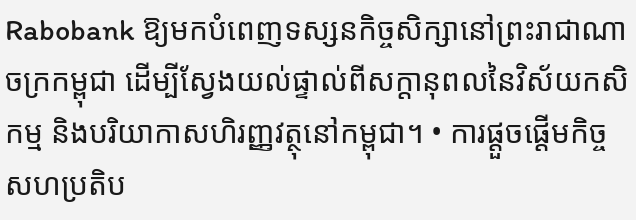Rabobank ឱ្យមកបំពេញទស្សនកិច្ចសិក្សានៅព្រះរាជាណាចក្រកម្ពុជា ដើម្បីស្វែងយល់ផ្ទាល់ពីសក្តានុពលនៃវិស័យកសិកម្ម និងបរិយាកាសហិរញ្ញវត្ថុនៅកម្ពុជា។ • ការផ្ដួចផ្ដើមកិច្ចសហប្រតិប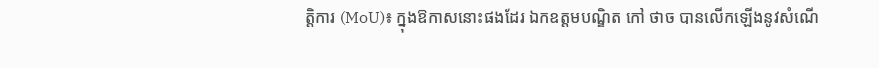ត្តិការ (MoU)៖ ក្នុងឱកាសនោះផងដែរ ឯកឧត្តមបណ្ឌិត កៅ ថាច បានលើកឡើងនូវសំណើ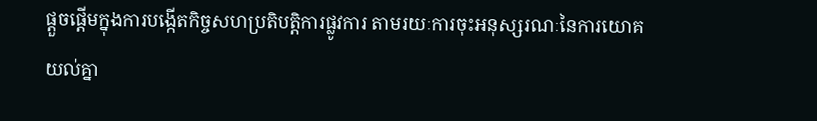ផ្ដួចផ្ដើមក្នុងការបង្កើតកិច្ចសហប្រតិបត្តិការផ្លូវការ តាមរយៈការចុះអនុស្សរណៈនៃការយោគយល់គ្នា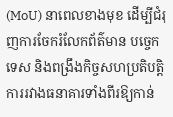(MoU) នាពេលខាងមុខ ដើម្បីជំរុញការចែករំលែកព័ត៌មាន បច្ចេកទេស និងពង្រឹងកិច្ចសហប្រតិបត្តិការរវាងធនាគារទាំងពីរឱ្យកាន់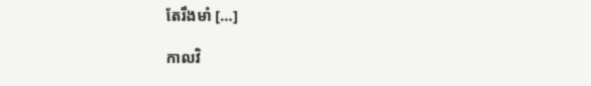តែរឹងមាំ […]

កាលវិ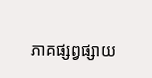ភាគផ្សព្វផ្សាយ